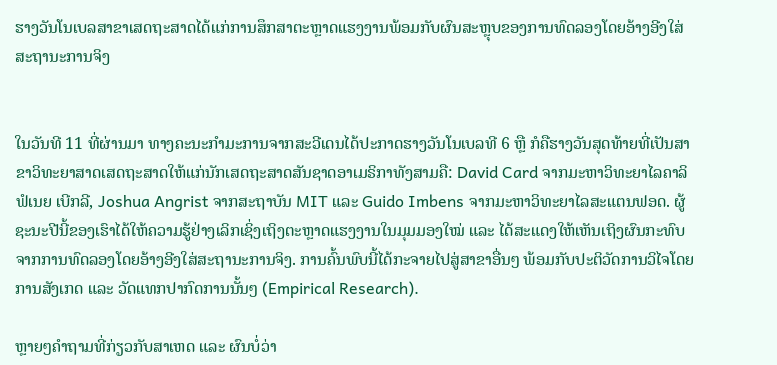ຮາງວັນໂນເບລສາຂາເສດຖະສາດໄດ້ແກ່ການສຶກສາຕະຫຼາດແຮງງານພ້ອມກັບຜົນສະຫຼຸບຂອງການທົດລອງໂດຍອ້າງອີງໃສ່ສະຖານະການຈິງ


ໃນວັນທີ 11 ທີ່ຜ່ານມາ ທາງຄະນະກຳມະການຈາກສະວີເດນໄດ້ປະກາດຮາງວັນໂນເບລທີ 6 ຫຼື ກໍຄືຮາງວັນສຸດທ້າຍທີ່ເປັນສາຂາວິທະຍາສາດເສດຖະສາດໃຫ້ແກ່ນັກເສດຖະສາດສັນຊາດອາເມຣິກາທັງສາມຄື: David Card ຈາກມະຫາວິທະຍາໄລຄາລິຟໍເນຍ ເບີກລີ, Joshua Angrist ຈາກສະຖາບັນ MIT ແລະ Guido Imbens ຈາກມະຫາວິທະຍາໄລສະແຕນຟອດ. ຜູ້ຊະນະປີນີ້ຂອງເຮົາໄດ້ໃຫ້ຄວາມຮູ້ຢ່າງເລິກເຊິ່ງເຖິງຕະຫຼາດແຮງງານໃນມຸມມອງໃໝ່ ແລະ ໄດ້ສະແດງໃຫ້ເຫັນເຖິງຜົນກະທົບຈາກການທົດລອງໂດຍອ້າງອີງໃສ່ສະຖານະການຈິງ. ການຄົ້ນພົບນີ້ໄດ້ກະຈາຍໄປສູ່ສາຂາອື່ນໆ ພ້ອມກັບປະຕິວັດການວິໄຈໂດຍການສັງເກດ ແລະ ວັດແທກປາກົດການນັ້ນໆ (Empirical Research).

ຫຼາຍໆຄຳຖາມທີ່ກ່ຽວກັບສາເຫດ ແລະ ຜົນບໍ່ວ່າ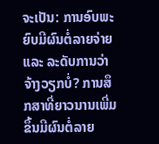ຈະເປັນ: ການອົບພະຍົບມີຜົນຕໍ່ລາຍຈ່າຍ ແລະ ລະດັບການວ່າຈ້າງວຽກບໍ່? ການສຶກສາທີ່ຍາວນານເພີ່ມຂຶ້ນມີຜົນຕໍ່ລາຍ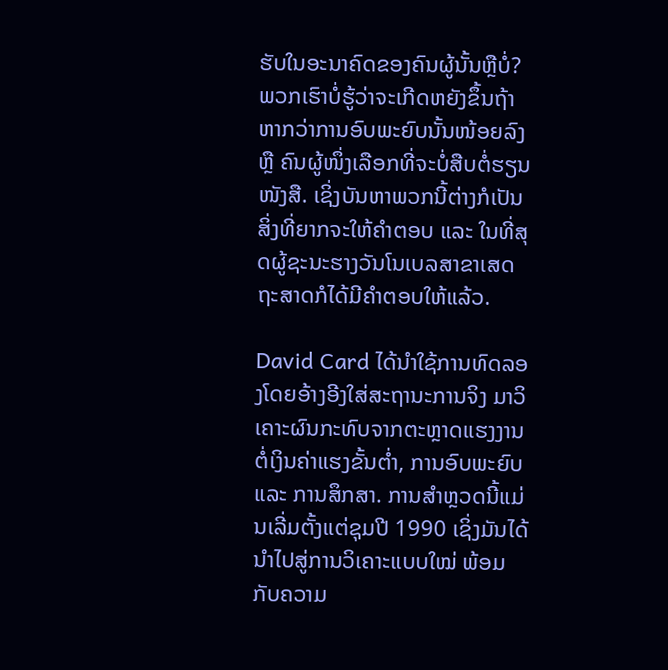ຮັບໃນອະນາຄົດຂອງຄົນຜູ້ນັ້ນຫຼືບໍ່? ພວກເຮົາບໍ່ຮູ້ວ່າຈະເກີດຫຍັງຂຶ້ນຖ້າຫາກວ່າການອົບພະຍົບນັ້ນໜ້ອຍລົງ ຫຼື ຄົນຜູ້ໜຶ່ງເລືອກທີ່ຈະບໍ່ສືບຕໍ່ຮຽນໜັງສື. ເຊິ່ງບັນຫາພວກນີ້ຕ່າງກໍເປັນສິ່ງທີ່ຍາກຈະໃຫ້ຄຳຕອບ ແລະ ໃນທີ່ສຸດຜູ້ຊະນະຮາງວັນໂນເບລສາຂາເສດຖະສາດກໍໄດ້ມີຄຳຕອບໃຫ້ແລ້ວ.

David Card ໄດ້ນຳໃຊ້ການທົດລອງໂດຍອ້າງອີງໃສ່ສະຖານະການຈິງ ມາວິເຄາະຜົນກະທົບຈາກຕະຫຼາດແຮງງານຕໍ່ເງິນຄ່າແຮງຂັ້ນຕ່ຳ, ການອົບພະຍົບ ແລະ ການສຶກສາ. ການສຳຫຼວດນີ້ແມ່ນເລີ່ມຕັ້ງແຕ່ຊຸມປີ 1990 ເຊິ່ງມັນໄດ້ນຳໄປສູ່ການວິເຄາະແບບໃໝ່ ພ້ອມກັບຄວາມ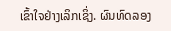ເຂົ້າໃຈຢ່າງເລິກເຊິ່ງ. ຜົນທົດລອງ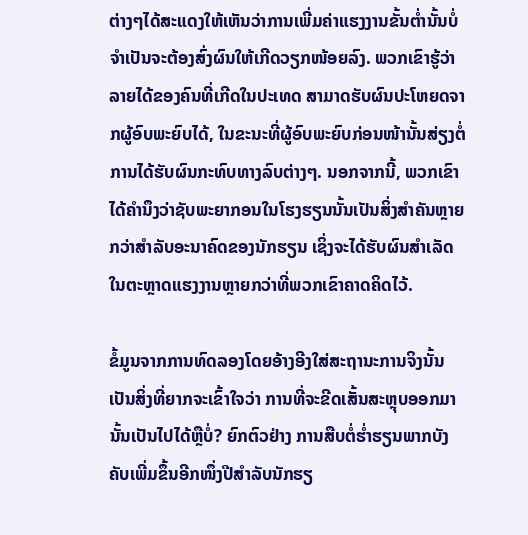ຕ່າງໆໄດ້ສະແດງໃຫ້ເຫັນວ່າການເພີ່ມຄ່າແຮງງານຂັ້ນຕ່ຳນັ້ນບໍ່ຈຳເປັນຈະຕ້ອງສົ່ງຜົນໃຫ້ເກີດວຽກໜ້ອຍລົງ. ພວກເຂົາຮູ້ວ່າລາຍໄດ້ຂອງຄົນທີ່ເກີດໃນປະເທດ ສາມາດຮັບຜົນປະໂຫຍດຈາກຜູ້ອົບພະຍົບໄດ້, ໃນຂະນະທີ່ຜູ້ອົບພະຍົບກ່ອນໜ້ານັ້ນສ່ຽງຕໍ່ການໄດ້ຮັບຜົນກະທົບທາງລົບຕ່າງໆ. ນອກຈາກນີ້, ພວກເຂົາໄດ້ຄຳນຶງວ່າຊັບພະຍາກອນໃນໂຮງຮຽນນັ້ນເປັນສິ່ງສຳຄັນຫຼາຍກວ່າສຳລັບອະນາຄົດຂອງນັກຮຽນ ເຊິ່ງຈະໄດ້ຮັບຜົນສຳເລັດໃນຕະຫຼາດແຮງງານຫຼາຍກວ່າທີ່ພວກເຂົາຄາດຄິດໄວ້.

ຂໍ້ມູນຈາກການທົດລອງໂດຍອ້າງອີງໃສ່ສະຖານະການຈິງນັ້ນເປັນສິ່ງທີ່ຍາກຈະເຂົ້າໃຈວ່າ ການທີ່ຈະຂີດເສັ້ນສະຫຼຸບອອກມານັ້ນເປັນໄປໄດ້ຫຼືບໍ່? ຍົກຕົວຢ່າງ ການສືບຕໍ່ຮ່ຳຮຽນພາກບັງຄັບເພີ່ມຂຶ້ນອີກໜຶ່ງປີສຳລັບນັກຮຽ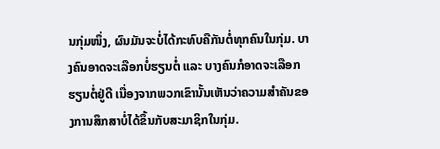ນກຸ່ມໜຶ່ງ, ຜົນມັນຈະບໍ່ໄດ້ກະທົບຄືກັນຕໍ່ທຸກຄົນໃນກຸ່ມ. ບາງຄົນອາດຈະເລືອກບໍ່ຮຽນຕໍ່ ແລະ ບາງຄົນກໍອາດຈະເລືອກຮຽນຕໍ່ຢູ່ດີ ເນື່ອງຈາກພວກເຂົານັ້ນເຫັນວ່າຄວາມສຳຄັນຂອງການສຶກສາບໍ່ໄດ້ຂຶ້ນກັບສະມາຊິກໃນກຸ່ມ.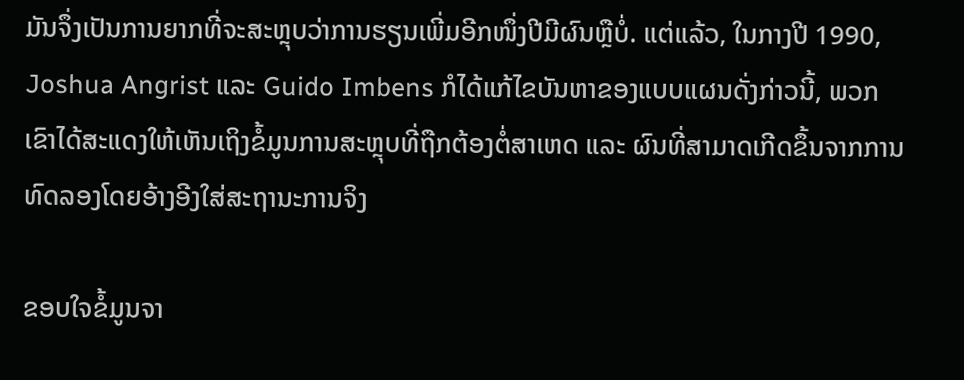ມັນຈຶ່ງເປັນການຍາກທີ່ຈະສະຫຼຸບວ່າການຮຽນເພີ່ມອີກໜຶ່ງປີມີຜົນຫຼືບໍ່. ແຕ່ແລ້ວ, ໃນກາງປີ 1990, Joshua Angrist ແລະ Guido Imbens ກໍໄດ້ແກ້ໄຂບັນຫາຂອງແບບແຜນດັ່ງກ່າວນີ້, ພວກເຂົາໄດ້ສະແດງໃຫ້ເຫັນເຖິງຂໍ້ມູນການສະຫຼຸບທີ່ຖືກຕ້ອງຕໍ່ສາເຫດ ແລະ ຜົນທີ່ສາມາດເກີດຂຶ້ນຈາກການທົດລອງໂດຍອ້າງອີງໃສ່ສະຖານະການຈິງ

ຂອບໃຈຂໍ້ມູນຈາ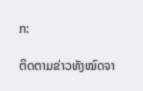ກ:

ຕິດຕາມຂ່າວທັງໝົດຈາ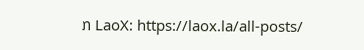ກ LaoX: https://laox.la/all-posts/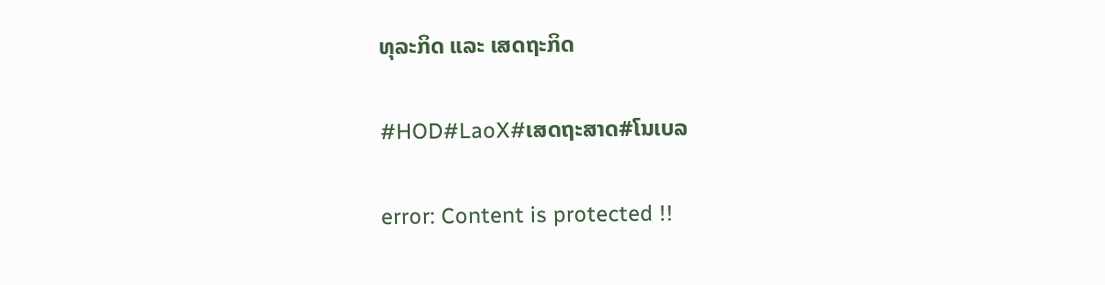ທຸລະກິດ ແລະ ເສດຖະກິດ

#HOD#LaoX#ເສດຖະສາດ#ໂນເບລ

error: Content is protected !!